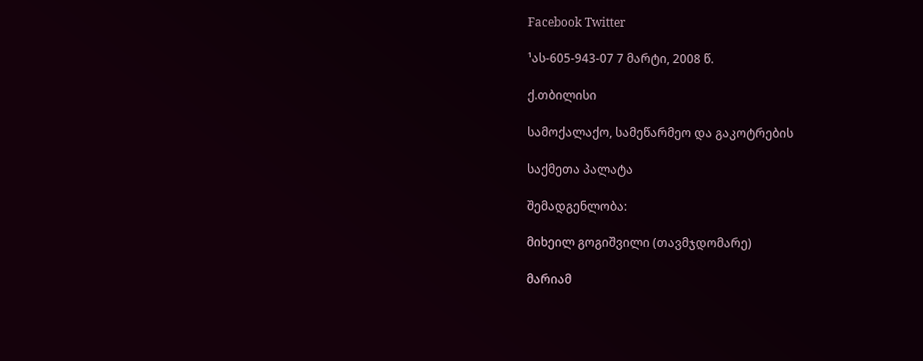Facebook Twitter

¹ას-605-943-07 7 მარტი, 2008 წ.

ქ.თბილისი

სამოქალაქო, სამეწარმეო და გაკოტრების

საქმეთა პალატა

შემადგენლობა:

მიხეილ გოგიშვილი (თავმჯდომარე)

მარიამ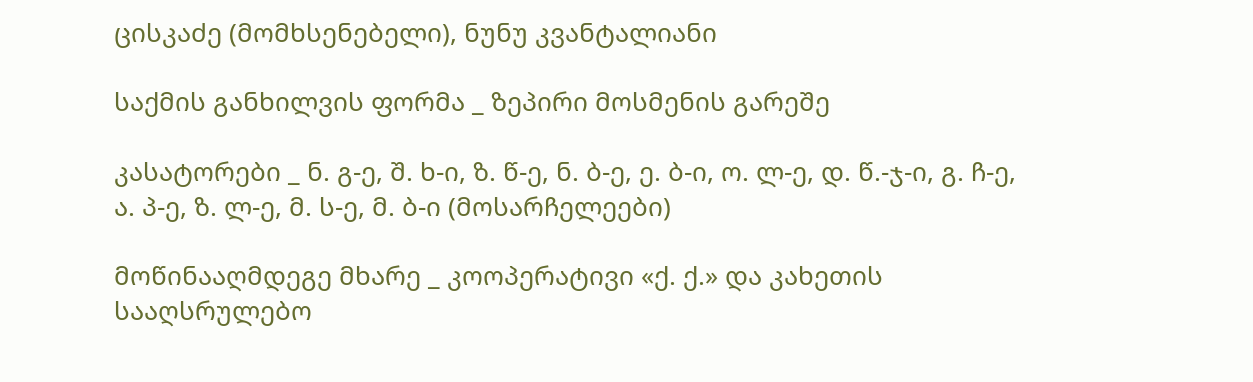ცისკაძე (მომხსენებელი), ნუნუ კვანტალიანი

საქმის განხილვის ფორმა _ ზეპირი მოსმენის გარეშე

კასატორები _ ნ. გ-ე, შ. ხ-ი, ზ. წ-ე, ნ. ბ-ე, ე. ბ-ი, ო. ლ-ე, დ. წ.-ჯ-ი, გ. ჩ-ე, ა. პ-ე, ზ. ლ-ე, მ. ს-ე, მ. ბ-ი (მოსარჩელეები)

მოწინააღმდეგე მხარე _ კოოპერატივი «ქ. ქ.» და კახეთის სააღსრულებო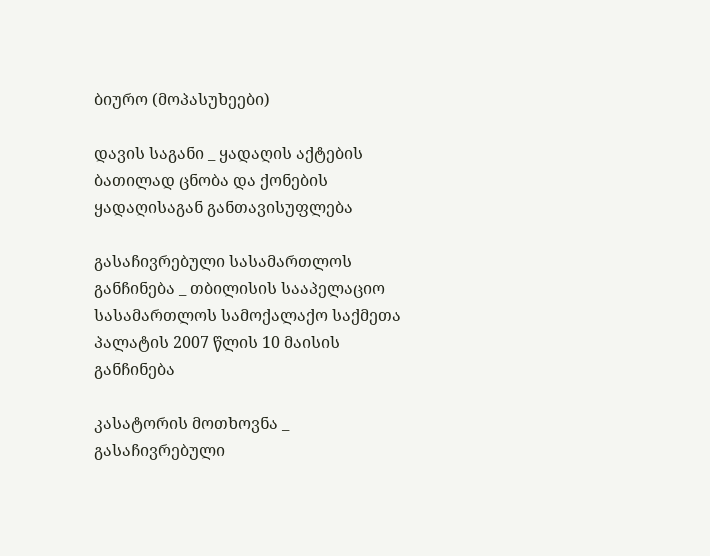ბიურო (მოპასუხეები)

დავის საგანი _ ყადაღის აქტების ბათილად ცნობა და ქონების ყადაღისაგან განთავისუფლება

გასაჩივრებული სასამართლოს განჩინება _ თბილისის სააპელაციო სასამართლოს სამოქალაქო საქმეთა პალატის 2007 წლის 10 მაისის განჩინება

კასატორის მოთხოვნა _ გასაჩივრებული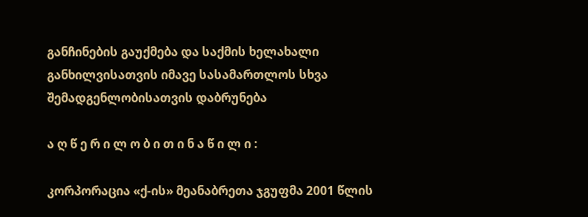განჩინების გაუქმება და საქმის ხელახალი განხილვისათვის იმავე სასამართლოს სხვა შემადგენლობისათვის დაბრუნება

ა ღ წ ე რ ი ლ ო ბ ი თ ი ნ ა წ ი ლ ი :

კორპორაცია «ქ-ის» მეანაბრეთა ჯგუფმა 2001 წლის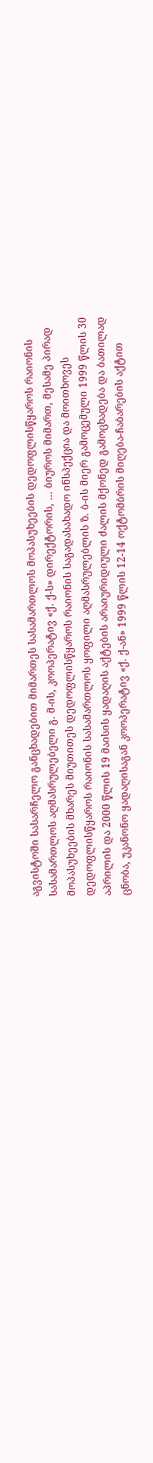აგვისტოში სასარჩელო განცხადებით მიმართეს სასამართლოს მოპასუხეების დედოფლისწყაროს რაიონის სასამართლოს აღმასრულებელი გ. მ-ის, კოოპერატივ «ქ. ქ-ს» დირექტორის, ... ბიუროს მიმართ, მესამე პირად მოპასუხეების მხარეს მიუთითეს დედოფლისწყაროს რაიონის საგადასახადო ინსპექცია და მოითხოვეს დედოფლისწყაროს რაიონის სასამართლოს ყოფილი აღმასრულებლის ზ. ბ-ის მიერ გამოცემული 1999 წლის 30 აპრილის და 2000 წლის 19 მაისის ყადაღის აქტების არაიურიდიული ძალის მქონედ გამოცხადება და ბათილად ცნობა, უკანონო ყადაღისაგან კოოპერატივ «ქ. ქ-ან» 1999 წლის 12-14 ოქტომბრის მიღება-ჩაბარების აქტით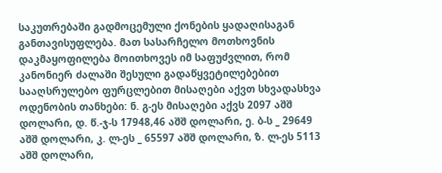საკუთრებაში გადმოცემული ქონების ყადაღისაგან განთავისუფლება. მათ სასარჩელო მოთხოვნის დაკმაყოფილება მოითხოვეს იმ საფუძვლით, რომ კანონიერ ძალაში შესული გადაწყვეტილებებით სააღსრულებო ფურცლებით მისაღები აქვთ სხვადასხვა ოდენობის თანხები: ნ. გ-ეს მისაღები აქვს 2097 აშშ დოლარი, დ. წ.-ჯ-ს 17948,46 აშშ დოლარი, ე. ბ-ს _ 29649 აშშ დოლარი, კ. ლ-ეს _ 65597 აშშ დოლარი, ზ. ლ-ეს 5113 აშშ დოლარი,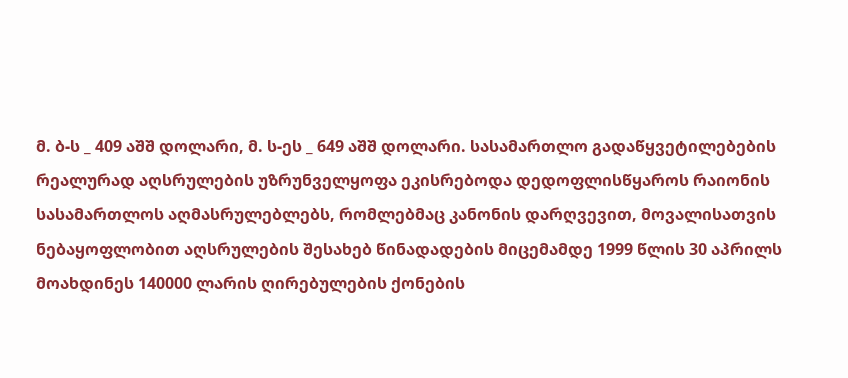მ. ბ-ს _ 409 აშშ დოლარი, მ. ს-ეს _ 649 აშშ დოლარი. სასამართლო გადაწყვეტილებების რეალურად აღსრულების უზრუნველყოფა ეკისრებოდა დედოფლისწყაროს რაიონის სასამართლოს აღმასრულებლებს, რომლებმაც კანონის დარღვევით, მოვალისათვის ნებაყოფლობით აღსრულების შესახებ წინადადების მიცემამდე 1999 წლის 30 აპრილს მოახდინეს 140000 ლარის ღირებულების ქონების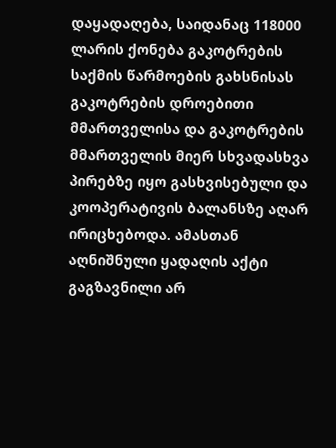დაყადაღება, საიდანაც 118000 ლარის ქონება გაკოტრების საქმის წარმოების გახსნისას გაკოტრების დროებითი მმართველისა და გაკოტრების მმართველის მიერ სხვადასხვა პირებზე იყო გასხვისებული და კოოპერატივის ბალანსზე აღარ ირიცხებოდა. ამასთან აღნიშნული ყადაღის აქტი გაგზავნილი არ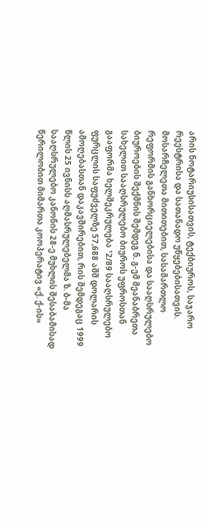არის ნოტარიუსისათვის, ტექბიუროს, საჯარო რეესტრისა და სათანადო უწყებებისათვის. მოსარჩელეთა მითითებით, სასამართლო რეფორმის განხორციელებისა და სააღსრულებო ბიუროების შექმნის შემდეგ ნ. გ-ემ მეანაბრეთა სახელით სააღსრულებო ბიუროს უფროსთან გააფორმა ხელშეკრულება ¹2/89 სააღსრულებო ფურცლის საფუძველზე 57,688 აშშ დოლარის ამოღებასთან დაკავშირებით, რის შემდეგაც 1999 წლის 25 ივნისს აღმასრულებელმა ზ. ბ-მა სააღსრულებო კანონის 28-ე მუხლის შესაბამისად წერილობით მიმართა კოოპერატივ «ქ. ქ-ის»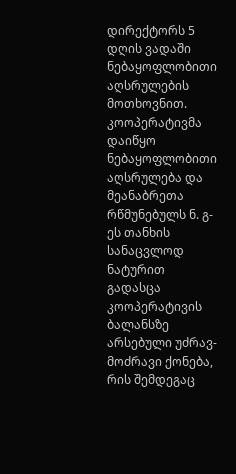დირექტორს 5 დღის ვადაში ნებაყოფლობითი აღსრულების მოთხოვნით. კოოპერატივმა დაიწყო ნებაყოფლობითი აღსრულება და მეანაბრეთა რწმუნებულს ნ. გ-ეს თანხის სანაცვლოდ ნატურით გადასცა კოოპერატივის ბალანსზე არსებული უძრავ-მოძრავი ქონება, რის შემდეგაც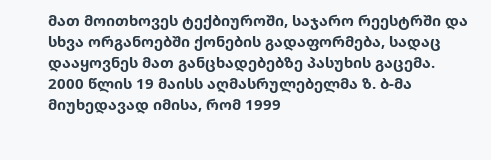მათ მოითხოვეს ტექბიუროში, საჯარო რეესტრში და სხვა ორგანოებში ქონების გადაფორმება, სადაც დააყოვნეს მათ განცხადებებზე პასუხის გაცემა. 2000 წლის 19 მაისს აღმასრულებელმა ზ. ბ-მა მიუხედავად იმისა, რომ 1999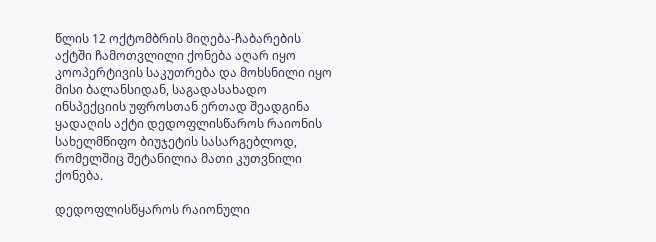წლის 12 ოქტომბრის მიღება-ჩაბარების აქტში ჩამოთვლილი ქონება აღარ იყო კოოპერტივის საკუთრება და მოხსნილი იყო მისი ბალანსიდან, საგადასახადო ინსპექციის უფროსთან ერთად შეადგინა ყადაღის აქტი დედოფლისწაროს რაიონის სახელმწიფო ბიუჯეტის სასარგებლოდ, რომელშიც შეტანილია მათი კუთვნილი ქონება.

დედოფლისწყაროს რაიონული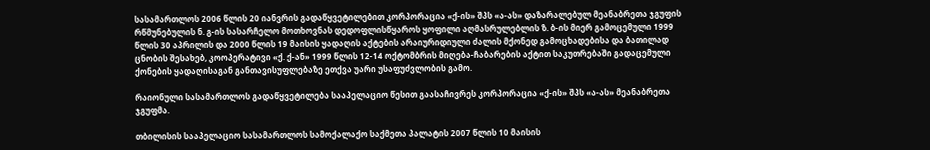სასამართლოს 2006 წლის 20 იანვრის გადაწყვეტილებით კორპორაცია «ქ-ის» შპს «ა-ას» დაზარალებულ მეანაბრეთა ჯგუფის რწმუნებულის ნ. გ-ის სასარჩელო მოთხოვნას დედოფლისწყაროს ყოფილი აღმასრულებლის ზ. ბ-ის მიერ გამოცემული 1999 წლის 30 აპრილის და 2000 წლის 19 მაისის ყადაღის აქტების არაიურიდიული ძალის მქონედ გამოცხადებისა და ბათილად ცნობის შესახებ, კოოპერატივი «ქ. ქ-ან» 1999 წლის 12-14 ოქტომბრის მიღება-ჩაბარების აქტით საკუთრებაში გადაცემული ქონების ყადაღისაგან განთავისუფლებაზე ეთქვა უარი უსაფუძვლობის გამო.

რაიონული სასამართლოს გადაწყვეტილება სააპელაციო წესით გაასაჩივრეს კორპორაცია «ქ-ის» შპს «ა-ას» მეანაბრეთა ჯგუფმა.

თბილისის სააპელაციო სასამართლოს სამოქალაქო საქმეთა პალატის 2007 წლის 10 მაისის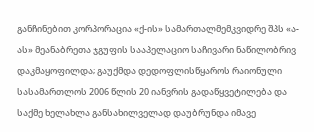განჩინებით კორპორაცია «ქ-ის» სამართალმემკვიდრე შპს «ა-ას» მეანაბრეთა ჯგუფის სააპელაციო საჩივარი ნაწილობრივ დაკმაყოფილდა; გაუქმდა დედოფლისწყაროს რაიონული სასამართლოს 2006 წლის 20 იანვრის გადაწყვეტილება და საქმე ხელახლა განსახილველად დაუბრუნდა იმავე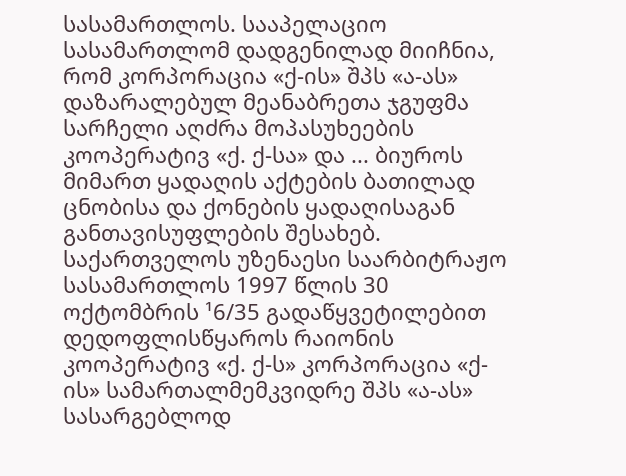სასამართლოს. სააპელაციო სასამართლომ დადგენილად მიიჩნია, რომ კორპორაცია «ქ-ის» შპს «ა-ას» დაზარალებულ მეანაბრეთა ჯგუფმა სარჩელი აღძრა მოპასუხეების კოოპერატივ «ქ. ქ-სა» და ... ბიუროს მიმართ ყადაღის აქტების ბათილად ცნობისა და ქონების ყადაღისაგან განთავისუფლების შესახებ. საქართველოს უზენაესი საარბიტრაჟო სასამართლოს 1997 წლის 30 ოქტომბრის ¹6/35 გადაწყვეტილებით დედოფლისწყაროს რაიონის კოოპერატივ «ქ. ქ-ს» კორპორაცია «ქ-ის» სამართალმემკვიდრე შპს «ა-ას» სასარგებლოდ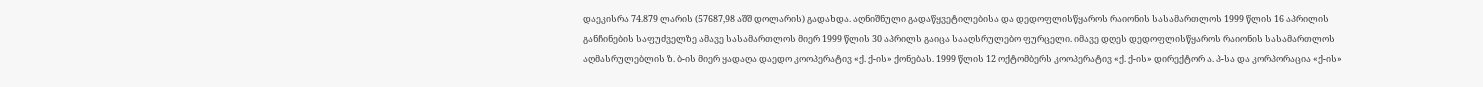დაეკისრა 74.879 ლარის (57687,98 აშშ დოლარის) გადახდა. აღნიშნული გადაწყვეტილებისა და დედოფლისწყაროს რაიონის სასამართლოს 1999 წლის 16 აპრილის განჩინების საფუძველზე ამავე სასამართლოს მიერ 1999 წლის 30 აპრილს გაიცა სააღსრულებო ფურცელი. იმავე დღეს დედოფლისწყაროს რაიონის სასამართლოს აღმასრულებლის ზ. ბ-ის მიერ ყადაღა დაედო კოოპერატივ «ქ. ქ-ის» ქონებას. 1999 წლის 12 ოქტომბერს კოოპერატივ «ქ. ქ-ის» დირექტორ ა. პ-სა და კორპორაცია «ქ-ის»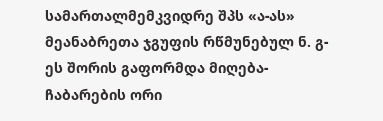სამართალმემკვიდრე შპს «ა-ას» მეანაბრეთა ჯგუფის რწმუნებულ ნ. გ-ეს შორის გაფორმდა მიღება-ჩაბარების ორი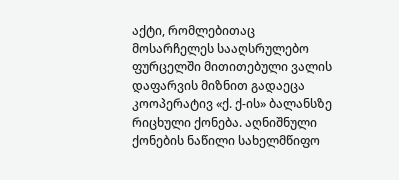აქტი, რომლებითაც მოსარჩელეს სააღსრულებო ფურცელში მითითებული ვალის დაფარვის მიზნით გადაეცა კოოპერატივ «ქ. ქ-ის» ბალანსზე რიცხული ქონება. აღნიშნული ქონების ნაწილი სახელმწიფო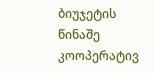ბიუჯეტის წინაშე კოოპერატივ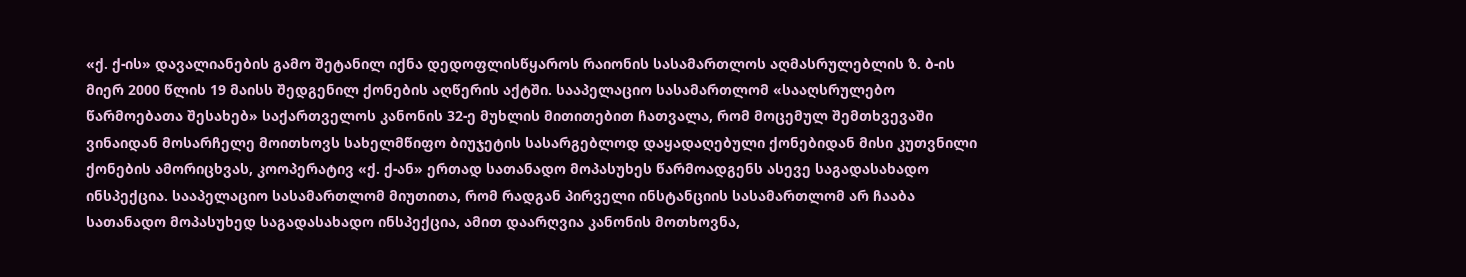«ქ. ქ-ის» დავალიანების გამო შეტანილ იქნა დედოფლისწყაროს რაიონის სასამართლოს აღმასრულებლის ზ. ბ-ის მიერ 2000 წლის 19 მაისს შედგენილ ქონების აღწერის აქტში. სააპელაციო სასამართლომ «სააღსრულებო წარმოებათა შესახებ» საქართველოს კანონის 32-ე მუხლის მითითებით ჩათვალა, რომ მოცემულ შემთხვევაში ვინაიდან მოსარჩელე მოითხოვს სახელმწიფო ბიუჯეტის სასარგებლოდ დაყადაღებული ქონებიდან მისი კუთვნილი ქონების ამორიცხვას, კოოპერატივ «ქ. ქ-ან» ერთად სათანადო მოპასუხეს წარმოადგენს ასევე საგადასახადო ინსპექცია. სააპელაციო სასამართლომ მიუთითა, რომ რადგან პირველი ინსტანციის სასამართლომ არ ჩააბა სათანადო მოპასუხედ საგადასახადო ინსპექცია, ამით დაარღვია კანონის მოთხოვნა,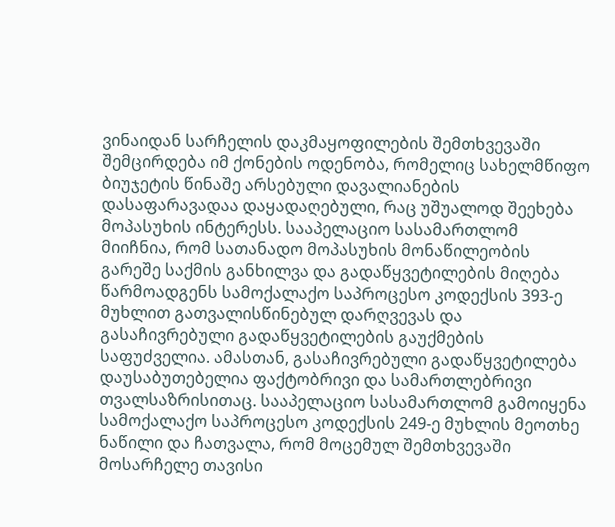ვინაიდან სარჩელის დაკმაყოფილების შემთხვევაში შემცირდება იმ ქონების ოდენობა, რომელიც სახელმწიფო ბიუჯეტის წინაშე არსებული დავალიანების დასაფარავადაა დაყადაღებული, რაც უშუალოდ შეეხება მოპასუხის ინტერესს. სააპელაციო სასამართლომ მიიჩნია, რომ სათანადო მოპასუხის მონაწილეობის გარეშე საქმის განხილვა და გადაწყვეტილების მიღება წარმოადგენს სამოქალაქო საპროცესო კოდექსის 393-ე მუხლით გათვალისწინებულ დარღვევას და გასაჩივრებული გადაწყვეტილების გაუქმების საფუძველია. ამასთან, გასაჩივრებული გადაწყვეტილება დაუსაბუთებელია ფაქტობრივი და სამართლებრივი თვალსაზრისითაც. სააპელაციო სასამართლომ გამოიყენა სამოქალაქო საპროცესო კოდექსის 249-ე მუხლის მეოთხე ნაწილი და ჩათვალა, რომ მოცემულ შემთხვევაში მოსარჩელე თავისი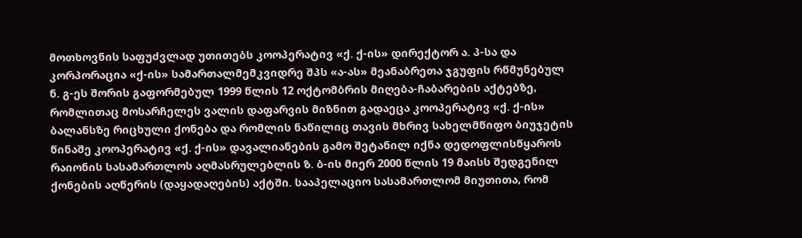მოთხოვნის საფუძვლად უთითებს კოოპერატივ «ქ. ქ-ის» დირექტორ ა. პ-სა და კორპორაცია «ქ-ის» სამართალმემკვიდრე შპს «ა-ას» მეანაბრეთა ჯგუფის რწმუნებულ ნ. გ-ეს შორის გაფორმებულ 1999 წლის 12 ოქტომბრის მიღება-ჩაბარების აქტებზე, რომლითაც მოსარჩელეს ვალის დაფარვის მიზნით გადაეცა კოოპერატივ «ქ. ქ-ის» ბალანსზე რიცხული ქონება და რომლის ნაწილიც თავის მხრივ სახელმწიფო ბიუჯეტის წინაშე კოოპერატივ «ქ. ქ-ის» დავალიანების გამო შეტანილ იქნა დედოფლისწყაროს რაიონის სასამართლოს აღმასრულებლის ზ. ბ-ის მიერ 2000 წლის 19 მაისს შედგენილ ქონების აღწერის (დაყადაღების) აქტში. სააპელაციო სასამართლომ მიუთითა, რომ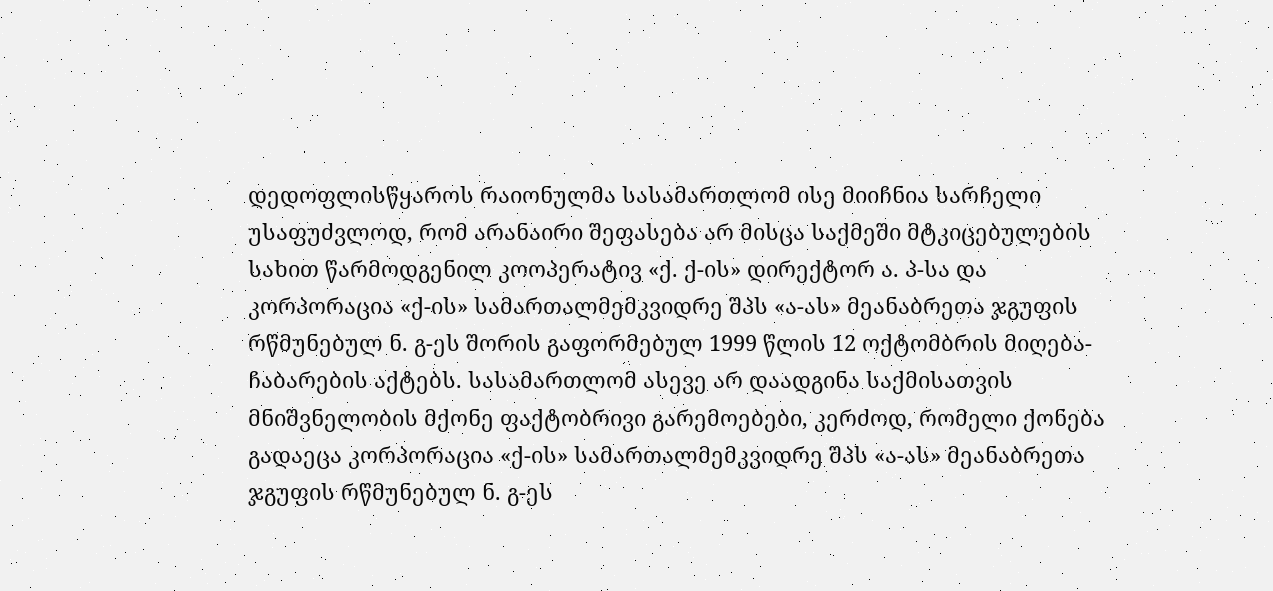დედოფლისწყაროს რაიონულმა სასამართლომ ისე მიიჩნია სარჩელი უსაფუძვლოდ, რომ არანაირი შეფასება არ მისცა საქმეში მტკიცებულების სახით წარმოდგენილ კოოპერატივ «ქ. ქ-ის» დირექტორ ა. პ-სა და კორპორაცია «ქ-ის» სამართალმემკვიდრე შპს «ა-ას» მეანაბრეთა ჯგუფის რწმუნებულ ნ. გ-ეს შორის გაფორმებულ 1999 წლის 12 ოქტომბრის მიღება-ჩაბარების აქტებს. სასამართლომ ასევე არ დაადგინა საქმისათვის მნიშვნელობის მქონე ფაქტობრივი გარემოებები, კერძოდ, რომელი ქონება გადაეცა კორპორაცია «ქ-ის» სამართალმემკვიდრე შპს «ა-ას» მეანაბრეთა ჯგუფის რწმუნებულ ნ. გ-ეს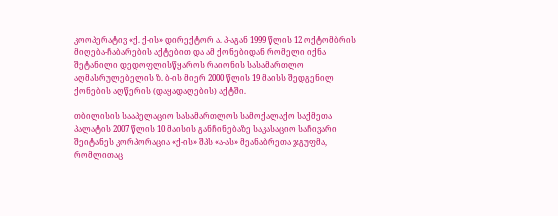კოოპერატივ «ქ. ქ-ის» დირექტორ ა. პ-აგან 1999 წლის 12 ოქტომბრის მიღება-ჩაბარების აქტებით და ამ ქონებიდან რომელი იქნა შეტანილი დედოფლისწყაროს რაიონის სასამართლო აღმასრულებელის ზ. ბ-ის მიერ 2000 წლის 19 მაისს შედგენილ ქონების აღწერის (დაყადაღების) აქტში.

თბილისის სააპელაციო სასამართლოს სამოქალაქო საქმეთა პალატის 2007 წლის 10 მაისის განჩინებაზე საკასაციო საჩივარი შეიტანეს კორპორაცია «ქ-ის» შპს «ა-ას» მეანაბრეთა ჯგუფმა, რომლითაც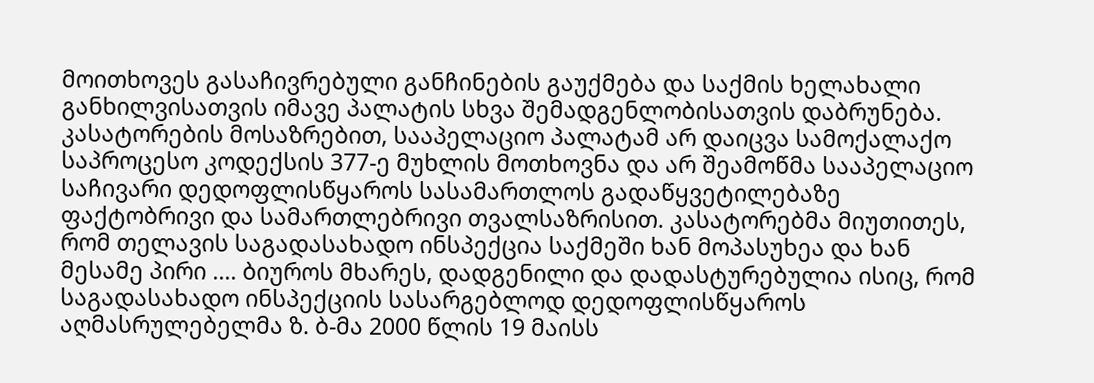მოითხოვეს გასაჩივრებული განჩინების გაუქმება და საქმის ხელახალი განხილვისათვის იმავე პალატის სხვა შემადგენლობისათვის დაბრუნება. კასატორების მოსაზრებით, სააპელაციო პალატამ არ დაიცვა სამოქალაქო საპროცესო კოდექსის 377-ე მუხლის მოთხოვნა და არ შეამოწმა სააპელაციო საჩივარი დედოფლისწყაროს სასამართლოს გადაწყვეტილებაზე ფაქტობრივი და სამართლებრივი თვალსაზრისით. კასატორებმა მიუთითეს, რომ თელავის საგადასახადო ინსპექცია საქმეში ხან მოპასუხეა და ხან მესამე პირი .... ბიუროს მხარეს, დადგენილი და დადასტურებულია ისიც, რომ საგადასახადო ინსპექციის სასარგებლოდ დედოფლისწყაროს აღმასრულებელმა ზ. ბ-მა 2000 წლის 19 მაისს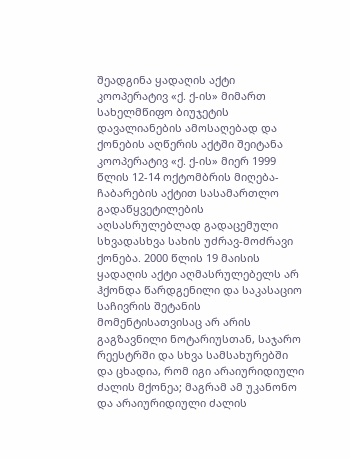შეადგინა ყადაღის აქტი კოოპერატივ «ქ. ქ-ის» მიმართ სახელმწიფო ბიუჯეტის დავალიანების ამოსაღებად და ქონების აღწერის აქტში შეიტანა კოოპერატივ «ქ. ქ-ის» მიერ 1999 წლის 12-14 ოქტომბრის მიღება-ჩაბარების აქტით სასამართლო გადაწყვეტილების აღსასრულებლად გადაცემული სხვადასხვა სახის უძრავ-მოძრავი ქონება. 2000 წლის 19 მაისის ყადაღის აქტი აღმასრულებელს არ ჰქონდა წარდგენილი და საკასაციო საჩივრის შეტანის მომენტისათვისაც არ არის გაგზავნილი ნოტარიუსთან, საჯარო რეესტრში და სხვა სამსახურებში და ცხადია, რომ იგი არაიურიდიული ძალის მქონეა; მაგრამ ამ უკანონო და არაიურიდიული ძალის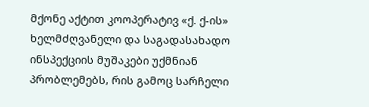მქონე აქტით კოოპერატივ «ქ. ქ-ის» ხელმძღვანელი და საგადასახადო ინსპექციის მუშაკები უქმნიან პრობლემებს, რის გამოც სარჩელი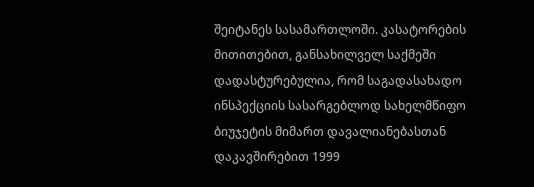შეიტანეს სასამართლოში. კასატორების მითითებით, განსახილველ საქმეში დადასტურებულია, რომ საგადასახადო ინსპექციის სასარგებლოდ სახელმწიფო ბიუჯეტის მიმართ დავალიანებასთან დაკავშირებით 1999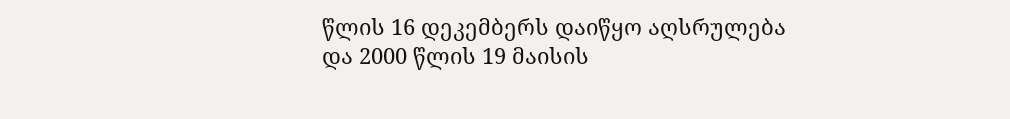წლის 16 დეკემბერს დაიწყო აღსრულება და 2000 წლის 19 მაისის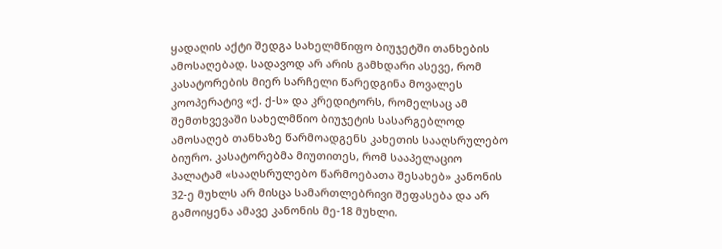ყადაღის აქტი შედგა სახელმწიფო ბიუჯეტში თანხების ამოსაღებად. სადავოდ არ არის გამხდარი ასევე, რომ კასატორების მიერ სარჩელი წარედგინა მოვალეს კოოპერატივ «ქ. ქ-ს» და კრედიტორს, რომელსაც ამ შემთხვევაში სახელმწიო ბიუჯეტის სასარგებლოდ ამოსაღებ თანხაზე წარმოადგენს კახეთის სააღსრულებო ბიურო. კასატორებმა მიუთითეს, რომ სააპელაციო პალატამ «სააღსრულებო წარმოებათა შესახებ» კანონის 32-ე მუხლს არ მისცა სამართლებრივი შეფასება და არ გამოიყენა ამავე კანონის მე-18 მუხლი.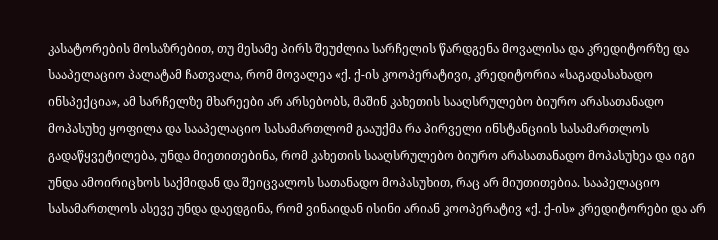კასატორების მოსაზრებით, თუ მესამე პირს შეუძლია სარჩელის წარდგენა მოვალისა და კრედიტორზე და სააპელაციო პალატამ ჩათვალა, რომ მოვალეა «ქ. ქ-ის კოოპერატივი, კრედიტორია «საგადასახადო ინსპექცია», ამ სარჩელზე მხარეები არ არსებობს, მაშინ კახეთის სააღსრულებო ბიურო არასათანადო მოპასუხე ყოფილა და სააპელაციო სასამართლომ გააუქმა რა პირველი ინსტანციის სასამართლოს გადაწყვეტილება, უნდა მიეთითებინა, რომ კახეთის სააღსრულებო ბიურო არასათანადო მოპასუხეა და იგი უნდა ამოირიცხოს საქმიდან და შეიცვალოს სათანადო მოპასუხით, რაც არ მიუთითებია. სააპელაციო სასამართლოს ასევე უნდა დაედგინა, რომ ვინაიდან ისინი არიან კოოპერატივ «ქ. ქ-ის» კრედიტორები და არ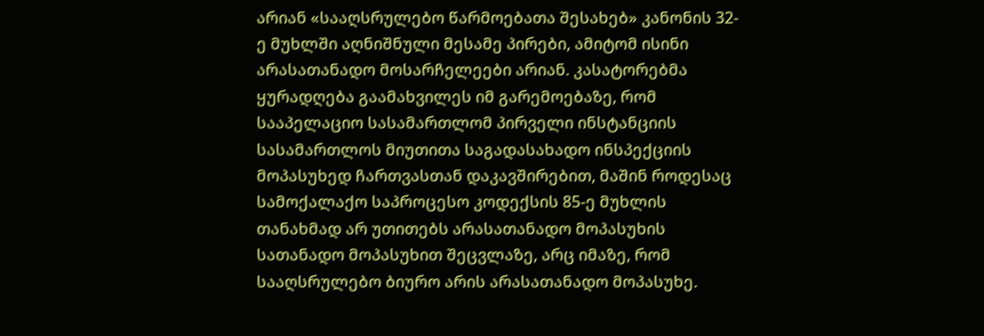არიან «სააღსრულებო წარმოებათა შესახებ» კანონის 32-ე მუხლში აღნიშნული მესამე პირები, ამიტომ ისინი არასათანადო მოსარჩელეები არიან. კასატორებმა ყურადღება გაამახვილეს იმ გარემოებაზე, რომ სააპელაციო სასამართლომ პირველი ინსტანციის სასამართლოს მიუთითა საგადასახადო ინსპექციის მოპასუხედ ჩართვასთან დაკავშირებით, მაშინ როდესაც სამოქალაქო საპროცესო კოდექსის 85-ე მუხლის თანახმად არ უთითებს არასათანადო მოპასუხის სათანადო მოპასუხით შეცვლაზე, არც იმაზე, რომ სააღსრულებო ბიურო არის არასათანადო მოპასუხე.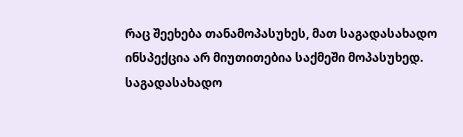რაც შეეხება თანამოპასუხეს, მათ საგადასახადო ინსპექცია არ მიუთითებია საქმეში მოპასუხედ. საგადასახადო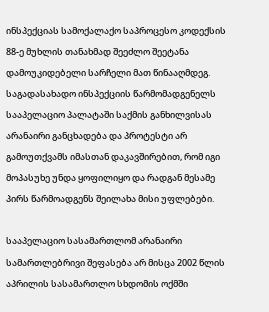ინსპექციას სამოქალაქო საპროცესო კოდექსის 88-ე მუხლის თანახმად შეეძლო შეეტანა დამოუკიდებელი სარჩელი მათ წინააღმდეგ. საგადასახადო ინსპექციის წარმომადგენელს სააპელაციო პალატაში საქმის განხილვისას არანაირი განცხადება და პროტესტი არ გამოუთქვამს იმასთან დაკავშირებით, რომ იგი მოპასუხე უნდა ყოფილიყო და რადგან მესამე პირს წარმოადგენს შეილახა მისი უფლებები.

სააპელაციო სასამართლომ არანაირი სამართლებრივი შეფასება არ მისცა 2002 წლის აპრილის სასამართლო სხდომის ოქმში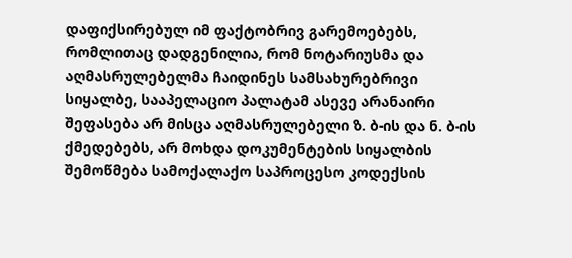დაფიქსირებულ იმ ფაქტობრივ გარემოებებს, რომლითაც დადგენილია, რომ ნოტარიუსმა და აღმასრულებელმა ჩაიდინეს სამსახურებრივი სიყალბე, სააპელაციო პალატამ ასევე არანაირი შეფასება არ მისცა აღმასრულებელი ზ. ბ-ის და ნ. ბ-ის ქმედებებს, არ მოხდა დოკუმენტების სიყალბის შემოწმება სამოქალაქო საპროცესო კოდექსის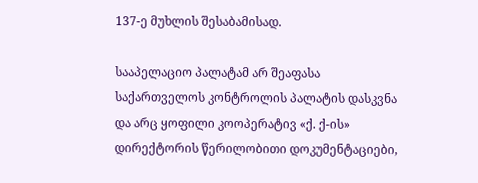137-ე მუხლის შესაბამისად.

სააპელაციო პალატამ არ შეაფასა საქართველოს კონტროლის პალატის დასკვნა და არც ყოფილი კოოპერატივ «ქ. ქ-ის» დირექტორის წერილობითი დოკუმენტაციები,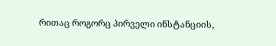რითაც როგორც პირველი ინსტანციის,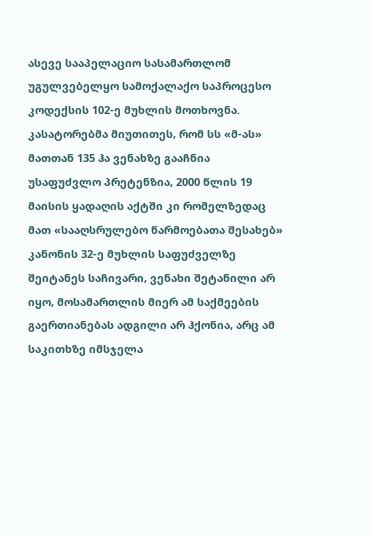ასევე სააპელაციო სასამართლომ უგულვებელყო სამოქალაქო საპროცესო კოდექსის 102-ე მუხლის მოთხოვნა. კასატორებმა მიუთითეს, რომ სს «მ-ას» მათთან 135 ჰა ვენახზე გააჩნია უსაფუძვლო პრეტენზია, 2000 წლის 19 მაისის ყადაღის აქტში კი რომელზედაც მათ «სააღსრულებო წარმოებათა შესახებ» კანონის 32-ე მუხლის საფუძველზე შეიტანეს საჩივარი, ვენახი შეტანილი არ იყო, მოსამართლის მიერ ამ საქმეების გაერთიანებას ადგილი არ ჰქონია, არც ამ საკითხზე იმსჯელა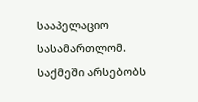სააპელაციო სასამართლომ. საქმეში არსებობს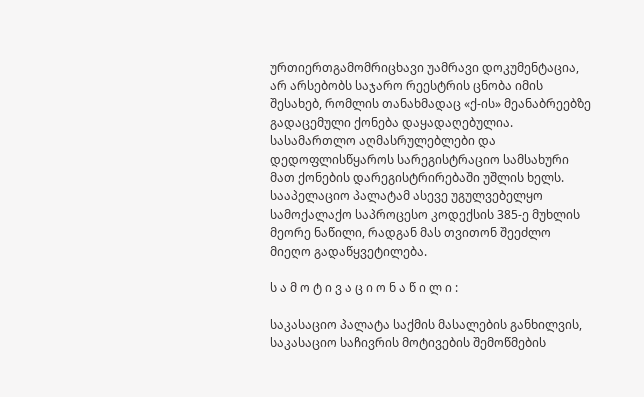ურთიერთგამომრიცხავი უამრავი დოკუმენტაცია, არ არსებობს საჯარო რეესტრის ცნობა იმის შესახებ, რომლის თანახმადაც «ქ-ის» მეანაბრეებზე გადაცემული ქონება დაყადაღებულია. სასამართლო აღმასრულებლები და დედოფლისწყაროს სარეგისტრაციო სამსახური მათ ქონების დარეგისტრირებაში უშლის ხელს. სააპელაციო პალატამ ასევე უგულვებელყო სამოქალაქო საპროცესო კოდექსის 385-ე მუხლის მეორე ნაწილი, რადგან მას თვითონ შეეძლო მიეღო გადაწყვეტილება.

ს ა მ ო ტ ი ვ ა ც ი ო ნ ა წ ი ლ ი :

საკასაციო პალატა საქმის მასალების განხილვის, საკასაციო საჩივრის მოტივების შემოწმების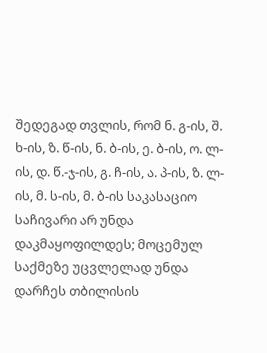შედეგად თვლის, რომ ნ. გ-ის, შ. ხ-ის, ზ. წ-ის, ნ. ბ-ის, ე. ბ-ის, ო. ლ-ის, დ. წ.-ჯ-ის, გ. ჩ-ის, ა. პ-ის, ზ. ლ-ის, მ. ს-ის, მ. ბ-ის საკასაციო საჩივარი არ უნდა დაკმაყოფილდეს; მოცემულ საქმეზე უცვლელად უნდა დარჩეს თბილისის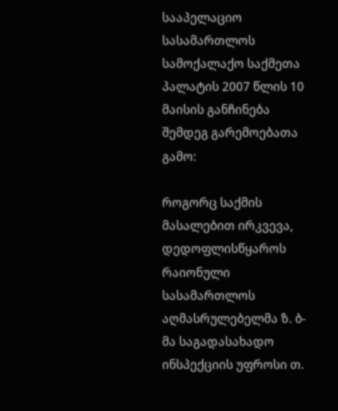სააპელაციო სასამართლოს სამოქალაქო საქმეთა პალატის 2007 წლის 10 მაისის განჩინება შემდეგ გარემოებათა გამო:

როგორც საქმის მასალებით ირკვევა, დედოფლისწყაროს რაიონული სასამართლოს აღმასრულებელმა ზ. ბ-მა საგადასახადო ინსპექციის უფროსი თ.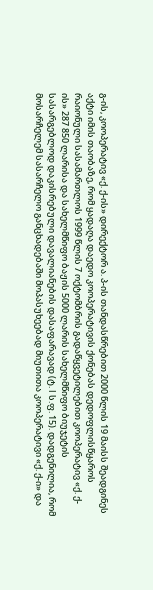გ-ის, კოოპერატივ «ქ. ქ-ის» დირექტორ ა. პ-ის თანდასწრებით 2000 წლის 19 მაისს შეადგინეს აქტი იმის თაობაზე, რომ ყადაღა დაედო კოოპერატივის ქონებას დედოფლისწყაროს რაიონული სასამართლოს 1999 წლის 7 ოქტომბრის გადაწყვეტილებით კოოპერატივ «ქ. ქ-ის» 287 850 ლარისა და სახელმწიფო ბაჟის 5000 ლარის სახელმწიფო ბიუჯეტის სასარგებლოდ დაკისრებული დავალიანების დასაფარავად (ტ. I ს.ფ. 15). დადგენილია, რომ მოსარჩელემ სასარჩელო განცხადებაში მოპასუხეებად მიუთითა კოოპერატივი «ქ. ქ-ი» და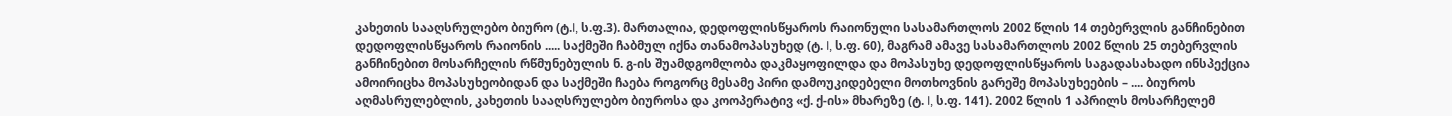კახეთის სააღსრულებო ბიურო (ტ.I, ს.ფ.3). მართალია, დედოფლისწყაროს რაიონული სასამართლოს 2002 წლის 14 თებერვლის განჩინებით დედოფლისწყაროს რაიონის ..... საქმეში ჩაბმულ იქნა თანამოპასუხედ (ტ. I, ს.ფ. 60), მაგრამ ამავე სასამართლოს 2002 წლის 25 თებერვლის განჩინებით მოსარჩელის რწმუნებულის ნ. გ-ის შუამდგომლობა დაკმაყოფილდა და მოპასუხე დედოფლისწყაროს საგადასახადო ინსპექცია ამოირიცხა მოპასუხეობიდან და საქმეში ჩაება როგორც მესამე პირი დამოუკიდებელი მოთხოვნის გარეშე მოპასუხეების – .... ბიუროს აღმასრულებლის, კახეთის სააღსრულებო ბიუროსა და კოოპერატივ «ქ. ქ-ის» მხარეზე (ტ. I, ს.ფ. 141). 2002 წლის 1 აპრილს მოსარჩელემ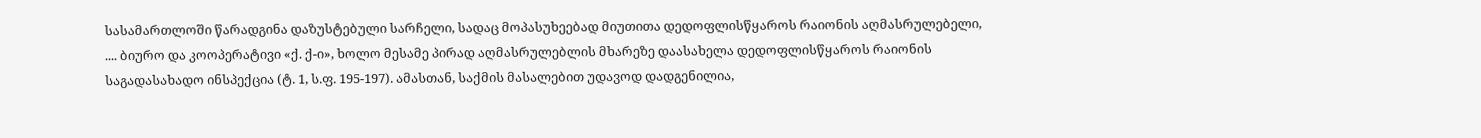სასამართლოში წარადგინა დაზუსტებული სარჩელი, სადაც მოპასუხეებად მიუთითა დედოფლისწყაროს რაიონის აღმასრულებელი, .... ბიურო და კოოპერატივი «ქ. ქ-ი», ხოლო მესამე პირად აღმასრულებლის მხარეზე დაასახელა დედოფლისწყაროს რაიონის საგადასახადო ინსპექცია (ტ. 1, ს.ფ. 195-197). ამასთან, საქმის მასალებით უდავოდ დადგენილია,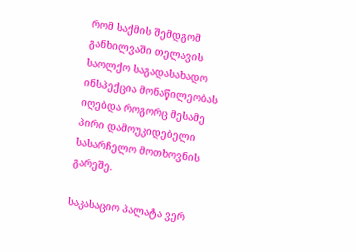რომ საქმის შემდგომ განხილვაში თელავის საოლქო საგადასახადო ინსპექცია მონაწილეობას იღებდა როგორც მესამე პირი დამოუკიდებელი სასარჩელო მოთხოვნის გარეშე.

საკასაციო პალატა ვერ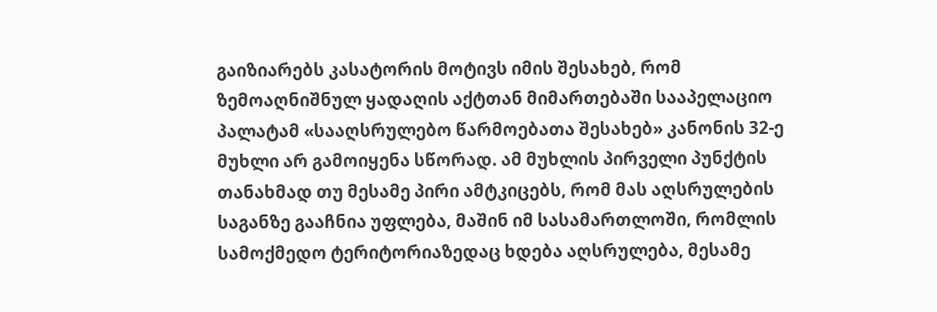გაიზიარებს კასატორის მოტივს იმის შესახებ, რომ ზემოაღნიშნულ ყადაღის აქტთან მიმართებაში სააპელაციო პალატამ «სააღსრულებო წარმოებათა შესახებ» კანონის 32-ე მუხლი არ გამოიყენა სწორად. ამ მუხლის პირველი პუნქტის თანახმად თუ მესამე პირი ამტკიცებს, რომ მას აღსრულების საგანზე გააჩნია უფლება, მაშინ იმ სასამართლოში, რომლის სამოქმედო ტერიტორიაზედაც ხდება აღსრულება, მესამე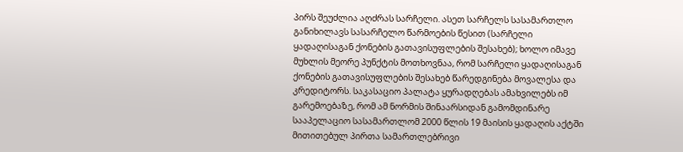პირს შეუძლია აღძრას სარჩელი. ასეთ სარჩელს სასამართლო განიხილავს სასარჩელო წარმოების წესით (სარჩელი ყადაღისაგან ქონების გათავისუფლების შესახებ); ხოლო იმავე მუხლის მეორე პუნქტის მოთხოვნაა, რომ სარჩელი ყადაღისაგან ქონების გათავისუფლების შესახებ წარედგინება მოვალესა და კრედიტორს. საკასაციო პალატა ყურადღებას ამახვილებს იმ გარემოებაზე, რომ ამ ნორმის შინაარსიდან გამომდინარე სააპელაციო სასამართლომ 2000 წლის 19 მაისის ყადაღის აქტში მითითებულ პირთა სამართლებრივი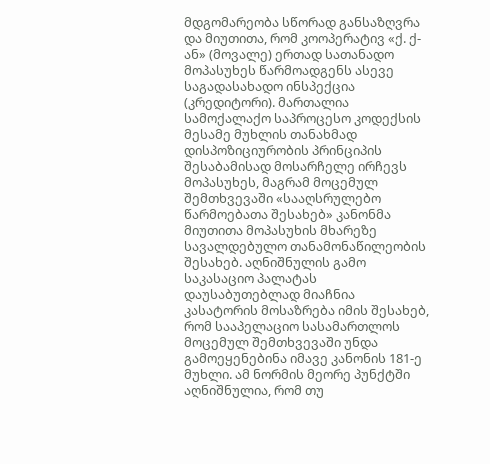მდგომარეობა სწორად განსაზღვრა და მიუთითა, რომ კოოპერატივ «ქ. ქ-ან» (მოვალე) ერთად სათანადო მოპასუხეს წარმოადგენს ასევე საგადასახადო ინსპექცია (კრედიტორი). მართალია სამოქალაქო საპროცესო კოდექსის მესამე მუხლის თანახმად დისპოზიციურობის პრინციპის შესაბამისად მოსარჩელე ირჩევს მოპასუხეს, მაგრამ მოცემულ შემთხვევაში «სააღსრულებო წარმოებათა შესახებ» კანონმა მიუთითა მოპასუხის მხარეზე სავალდებულო თანამონაწილეობის შესახებ. აღნიშნულის გამო საკასაციო პალატას დაუსაბუთებლად მიაჩნია კასატორის მოსაზრება იმის შესახებ, რომ სააპელაციო სასამართლოს მოცემულ შემთხვევაში უნდა გამოეყენებინა იმავე კანონის 181-ე მუხლი. ამ ნორმის მეორე პუნქტში აღნიშნულია, რომ თუ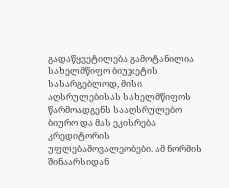გადაწყვეტილება გამოტანილია სახელმწიფო ბიუჯეტის სასარგებლოდ, მისი აღსრულებისას სახელმწიფოს წარმოადგენს სააღსრულებო ბიურო და მას ეკისრება კრედიტორის უფლებამოვალეობები. ამ ნორმის შინაარსიდან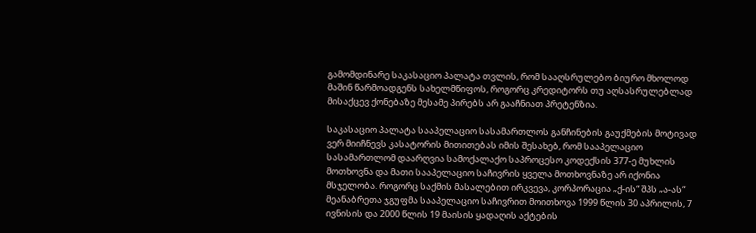გამომდინარე საკასაციო პალატა თვლის, რომ სააღსრულებო ბიურო მხოლოდ მაშინ წარმოადგენს სახელმწიფოს, როგორც კრედიტორს თუ აღსასრულებლად მისაქცევ ქონებაზე მესამე პირებს არ გააჩნიათ პრეტენზია.

საკასაციო პალატა სააპელაციო სასამართლოს განჩინების გაუქმების მოტივად ვერ მიიჩნევს კასატორის მითითებას იმის შესახებ, რომ სააპელაციო სასამართლომ დაარღვია სამოქალაქო საპროცესო კოდექსის 377-ე მუხლის მოთხოვნა და მათი სააპელაციო საჩივრის ყველა მოთხოვნაზე არ იქონია მსჯელობა. როგორც საქმის მასალებით ირკვევა, კორპორაცია „ქ-ის“ შპს „ა-ას“ მეანაბრეთა ჯგუფმა სააპელაციო საჩივრით მოითხოვა 1999 წლის 30 აპრილის, 7 ივნისის და 2000 წლის 19 მაისის ყადაღის აქტების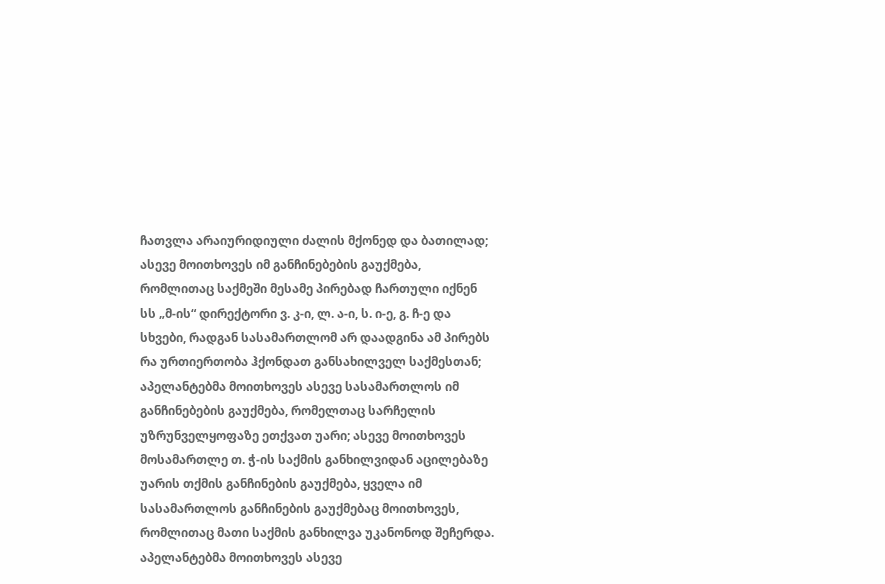ჩათვლა არაიურიდიული ძალის მქონედ და ბათილად; ასევე მოითხოვეს იმ განჩინებების გაუქმება, რომლითაც საქმეში მესამე პირებად ჩართული იქნენ სს „მ-ის“ დირექტორი ვ. კ-ი, ლ. ა-ი, ს. ი-ე, გ. ჩ-ე და სხვები, რადგან სასამართლომ არ დაადგინა ამ პირებს რა ურთიერთობა ჰქონდათ განსახილველ საქმესთან; აპელანტებმა მოითხოვეს ასევე სასამართლოს იმ განჩინებების გაუქმება, რომელთაც სარჩელის უზრუნველყოფაზე ეთქვათ უარი; ასევე მოითხოვეს მოსამართლე თ. ჭ-ის საქმის განხილვიდან აცილებაზე უარის თქმის განჩინების გაუქმება, ყველა იმ სასამართლოს განჩინების გაუქმებაც მოითხოვეს, რომლითაც მათი საქმის განხილვა უკანონოდ შეჩერდა. აპელანტებმა მოითხოვეს ასევე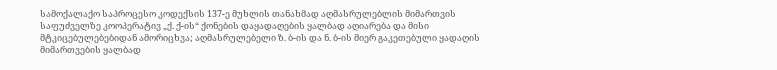სამოქალაქო საპროცესო კოდექსის 137-ე მუხლის თანახმად აღმასრულებლის მიმართვის საფუძველზე კოოპერატივ „ქ. ქ-ის“ ქონების დაყადაღების ყალბად აღიარება და მისი მტკიცებულებებიდან ამორიცხვა; აღმასრულებელი ზ. ბ-ის და ნ. ბ-ის მიერ გაკეთებული ყადაღის მიმართვების ყალბად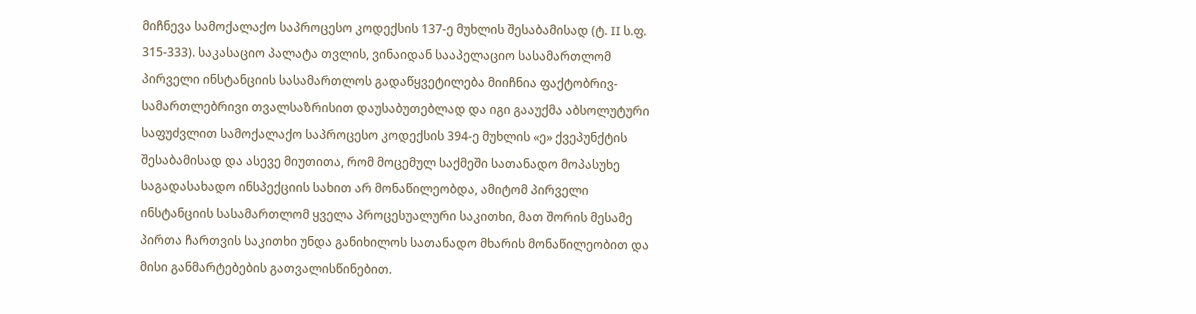მიჩნევა სამოქალაქო საპროცესო კოდექსის 137-ე მუხლის შესაბამისად (ტ. II ს.ფ. 315-333). საკასაციო პალატა თვლის, ვინაიდან სააპელაციო სასამართლომ პირველი ინსტანციის სასამართლოს გადაწყვეტილება მიიჩნია ფაქტობრივ-სამართლებრივი თვალსაზრისით დაუსაბუთებლად და იგი გააუქმა აბსოლუტური საფუძვლით სამოქალაქო საპროცესო კოდექსის 394-ე მუხლის «ე» ქვეპუნქტის შესაბამისად და ასევე მიუთითა, რომ მოცემულ საქმეში სათანადო მოპასუხე საგადასახადო ინსპექციის სახით არ მონაწილეობდა, ამიტომ პირველი ინსტანციის სასამართლომ ყველა პროცესუალური საკითხი, მათ შორის მესამე პირთა ჩართვის საკითხი უნდა განიხილოს სათანადო მხარის მონაწილეობით და მისი განმარტებების გათვალისწინებით.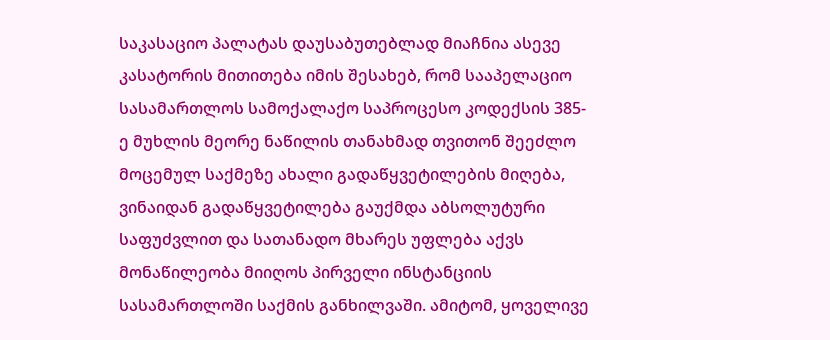საკასაციო პალატას დაუსაბუთებლად მიაჩნია ასევე კასატორის მითითება იმის შესახებ, რომ სააპელაციო სასამართლოს სამოქალაქო საპროცესო კოდექსის 385-ე მუხლის მეორე ნაწილის თანახმად თვითონ შეეძლო მოცემულ საქმეზე ახალი გადაწყვეტილების მიღება, ვინაიდან გადაწყვეტილება გაუქმდა აბსოლუტური საფუძვლით და სათანადო მხარეს უფლება აქვს მონაწილეობა მიიღოს პირველი ინსტანციის სასამართლოში საქმის განხილვაში. ამიტომ, ყოველივე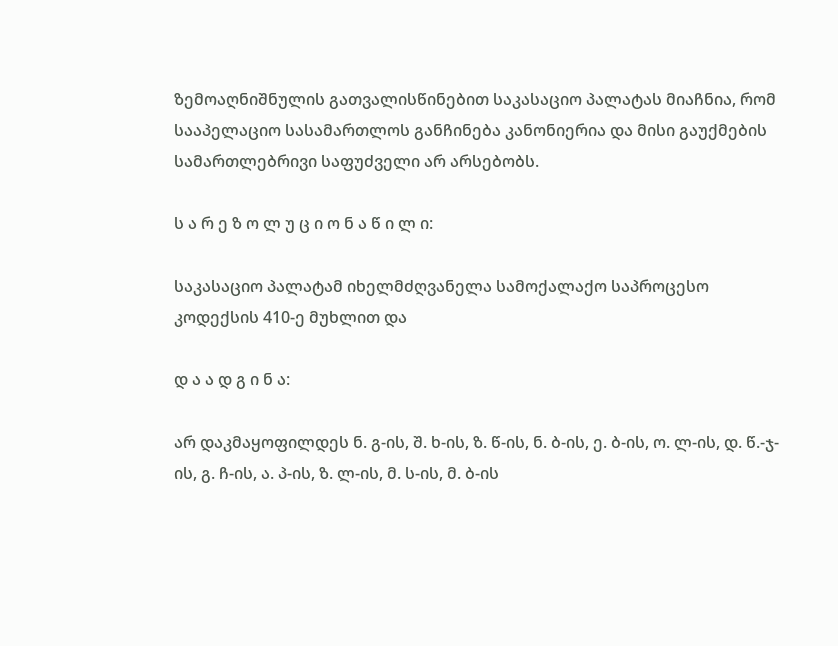ზემოაღნიშნულის გათვალისწინებით საკასაციო პალატას მიაჩნია, რომ სააპელაციო სასამართლოს განჩინება კანონიერია და მისი გაუქმების სამართლებრივი საფუძველი არ არსებობს.

ს ა რ ე ზ ო ლ უ ც ი ო ნ ა წ ი ლ ი:

საკასაციო პალატამ იხელმძღვანელა სამოქალაქო საპროცესო კოდექსის 410-ე მუხლით და

დ ა ა დ გ ი ნ ა:

არ დაკმაყოფილდეს ნ. გ-ის, შ. ხ-ის, ზ. წ-ის, ნ. ბ-ის, ე. ბ-ის, ო. ლ-ის, დ. წ.-ჯ-ის, გ. ჩ-ის, ა. პ-ის, ზ. ლ-ის, მ. ს-ის, მ. ბ-ის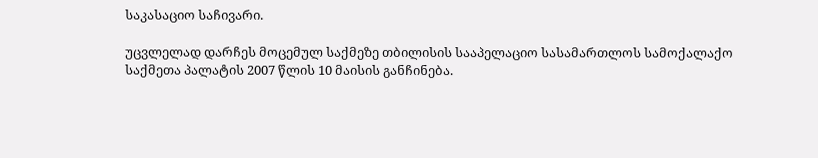საკასაციო საჩივარი.

უცვლელად დარჩეს მოცემულ საქმეზე თბილისის სააპელაციო სასამართლოს სამოქალაქო საქმეთა პალატის 2007 წლის 10 მაისის განჩინება.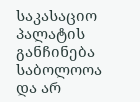საკასაციო პალატის განჩინება საბოლოოა და არ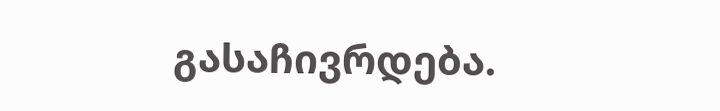გასაჩივრდება.